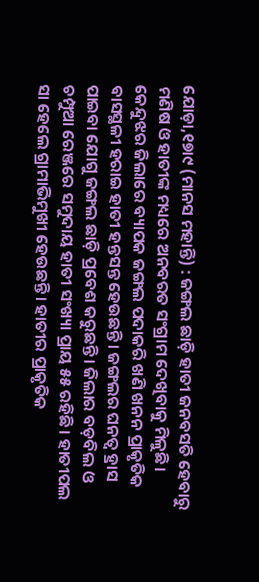ଯୋଡ଼ା,୧୭ା୯ (ମାନସ ମହାନ୍ତି) : ଜଙ୍ଗଲ ଛାଡ଼ି ହାତୀ ଜନବସତି ହେବାରୁ ମଣିଷ ଓ ହାତୀଙ୍କ ମଧ୍ୟରେ ଅନବରତ ସଂଗ୍ରାମ ଦେଖିବାକୁ ମିଳୁଛି। କେନ୍ଦୁଝର ଜିଲାରେ ବ୍ୟାପକ ଜଙ୍ଗଲ ପଦାକରି ଖଣି ଖନନ ପ୍ରାକୃତିକ ବାସସ୍ଥଳୀ ହରାଇ ହାତୀ ହନ୍ତସନ୍ତ ହେଉଛନ୍ତି। ଜଙ୍ଗଲର ଘନତ୍ୱ ହ୍ରାସ ପାଇବା ଯୋଗୁ ଜଙ୍ଗଲ ଛାଡ଼ି ପ୍ରବେଶ କରୁଛନ୍ତି। ଜିଲାର ବଡ଼ବିଲ ଓ ଚମ୍ପୁଆ ରେଞ୍ଜରେ ସମୁଦାୟ ହାତୀ ସଂଖ୍ୟା ପ୍ରାୟ ୫୫ ରହିଛି। ହାତୀପଲ ସା ହେଲେ ଗ୍ରାମାଭିମୁଖୀ ହେଉଛନ୍ତି। ହାତୀର ପ୍ରାକୃତିକ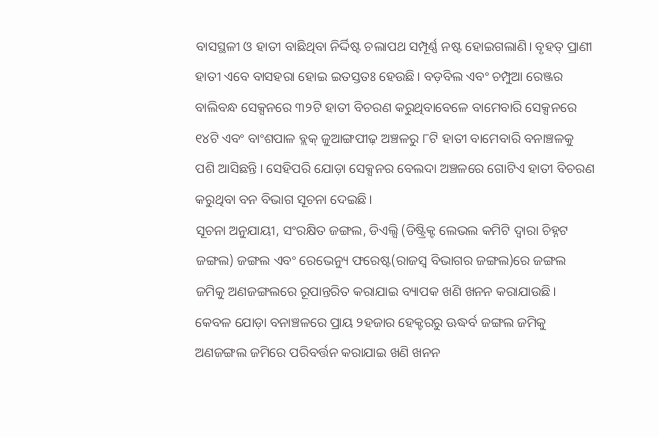ବାସସ୍ଥଳୀ ଓ ହାତୀ ବାଛିଥିବା ନିର୍ଦ୍ଦିଷ୍ଟ ଚଲାପଥ ସମ୍ପୂର୍ଣ୍ଣ ନଷ୍ଟ ହୋଇଗଲାଣି। ବୃହତ୍ ପ୍ରାଣୀ ହାତୀ ଏବେ ବାସହରା ହୋଇ ଇତସ୍ତତଃ ହେଉଛି। ବଡ଼ବିଲ ଏବଂ ଚମ୍ପୁଆ ରେଞ୍ଜର ବାଲିବନ୍ଧ ସେକ୍ସନରେ ୩୨ଟି ହାତୀ ବିଚରଣ କରୁଥିବାବେଳେ ବାମେବାରି ସେକ୍ସନରେ ୧୪ଟି ଏବଂ ବାଂଶପାଳ ବ୍ଲକ୍ ଜୁଆଙ୍ଗପୀଢ଼ ଅଞ୍ଚଳରୁ ୮ଟି ହାତୀ ବାମେବାରି ବନାଞ୍ଚଳକୁ ପଶି ଆସିଛନ୍ତି। ସେହିପରି ଯୋଡ଼ା ସେକ୍ସନର ବେଲଦା ଅଞ୍ଚଳରେ ଗୋଟିଏ ହାତୀ ବିଚରଣ କରୁଥିବା ବନ ବିଭାଗ ସୂଚନା ଦେଇଛି।
ସୂଚନା ଅନୁଯାୟୀ, ସଂରକ୍ଷିତ ଜଙ୍ଗଲ, ଡିଏଲ୍ସି (ଡିଷ୍ଟ୍ରିକ୍ଟ ଲେଭଲ କମିଟି ଦ୍ବାରା ଚିହ୍ନଟ ଜଙ୍ଗଲ) ଜଙ୍ଗଲ ଏବଂ ରେଭେନ୍ୟୁ ଫରେଷ୍ଟ(ରାଜସ୍ବ ବିଭାଗର ଜଙ୍ଗଲ)ରେ ଜଙ୍ଗଲ ଜମିକୁ ଅଣଜଙ୍ଗଲରେ ରୂପାନ୍ତରିତ କରାଯାଇ ବ୍ୟାପକ ଖଣି ଖନନ କରାଯାଉଛି। କେବଳ ଯୋଡ଼ା ବନାଞ୍ଚଳରେ ପ୍ରାୟ ୨ହଜାର ହେକ୍ଟରରୁ ଊଦ୍ଧର୍ବ ଜଙ୍ଗଲ ଜମିକୁ ଅଣଜଙ୍ଗଲ ଜମିରେ ପରିବର୍ତ୍ତନ କରାଯାଇ ଖଣି ଖନନ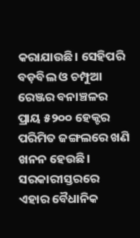କରାଯାଉଛି। ସେହିପରି ବଡ଼ବିଲ ଓ ଚମ୍ପୁଆ ରେଞ୍ଜର ବନାଞ୍ଚଳର ପ୍ରାୟ ୫୨୦୦ ହେକ୍ଟର ପରିମିତ ଜଙ୍ଗଲରେ ଖଣି ଖନନ ହେଉଛି। ସରକାରୀସ୍ତରରେ ଏହାର ବୈଧାନିକ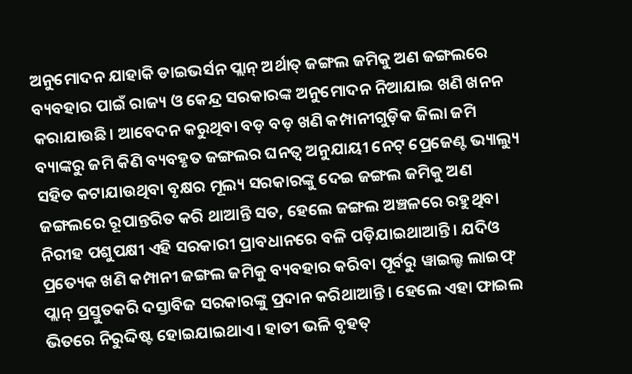ଅନୁମୋଦନ ଯାହାକି ଡାଇଭର୍ସନ ପ୍ଲାନ୍ ଅର୍ଥାତ୍ ଜଙ୍ଗଲ ଜମିକୁ ଅଣ ଜଙ୍ଗଲରେ ବ୍ୟବହାର ପାଇଁ ରାଜ୍ୟ ଓ କେନ୍ଦ୍ର ସରକାରଙ୍କ ଅନୁମୋଦନ ନିଆଯାଇ ଖଣି ଖନନ କରାଯାଉଛି। ଆବେଦନ କରୁଥିବା ବଡ଼ ବଡ଼ ଖଣି କମ୍ପାନୀଗୁଡ଼ିକ ଜିଲା ଜମି ବ୍ୟାଙ୍କରୁ ଜମି କିଣି ବ୍ୟବହୃତ ଜଙ୍ଗଲର ଘନତ୍ୱ ଅନୁଯାୟୀ ନେଟ୍ ପ୍ରେଜେଣ୍ଟ ଭ୍ୟାଲ୍ୟୁ ସହିତ କଟାଯାଉଥିବା ବୃକ୍ଷର ମୂଲ୍ୟ ସରକାରଙ୍କୁ ଦେଇ ଜଙ୍ଗଲ ଜମିକୁ ଅଣ ଜଙ୍ଗଲରେ ରୂପାନ୍ତରିତ କରି ଥାଆନ୍ତି ସତ, ହେଲେ ଜଙ୍ଗଲ ଅଞ୍ଚଳରେ ରହୁଥିବା ନିରୀହ ପଶୁପକ୍ଷୀ ଏହି ସରକାରୀ ପ୍ରାବଧାନରେ ବଳି ପଡ଼ିଯାଇଥାଆନ୍ତି। ଯଦିଓ ପ୍ରତ୍ୟେକ ଖଣି କମ୍ପାନୀ ଜଙ୍ଗଲ ଜମିକୁ ବ୍ୟବହାର କରିବା ପୂର୍ବରୁ ୱାଇଲ୍ଡ ଲାଇଫ୍ ପ୍ଲାନ୍ ପ୍ରସ୍ତୁତକରି ଦସ୍ତାବିଜ ସରକାରଙ୍କୁ ପ୍ରଦାନ କରିଥାଆନ୍ତି। ହେଲେ ଏହା ଫାଇଲ ଭିତରେ ନିରୁଦ୍ଦିଷ୍ଟ ହୋଇଯାଇଥାଏ। ହାତୀ ଭଳି ବୃହତ୍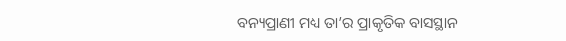ବନ୍ୟପ୍ରାଣୀ ମଧ୍ୟ ତା’ର ପ୍ରାକୃତିକ ବାସସ୍ଥାନ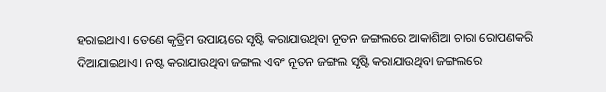ହରାଇଥାଏ। ତେଣେ କୃତ୍ରିମ ଉପାୟରେ ସୃଷ୍ଟି କରାଯାଉଥିବା ନୂତନ ଜଙ୍ଗଲରେ ଆକାଶିଆ ଚାରା ରୋପଣକରି ଦିଆଯାଇଥାଏ। ନଷ୍ଟ କରାଯାଉଥିବା ଜଙ୍ଗଲ ଏବଂ ନୂତନ ଜଙ୍ଗଲ ସୃଷ୍ଟି କରାଯାଉଥିବା ଜଙ୍ଗଲରେ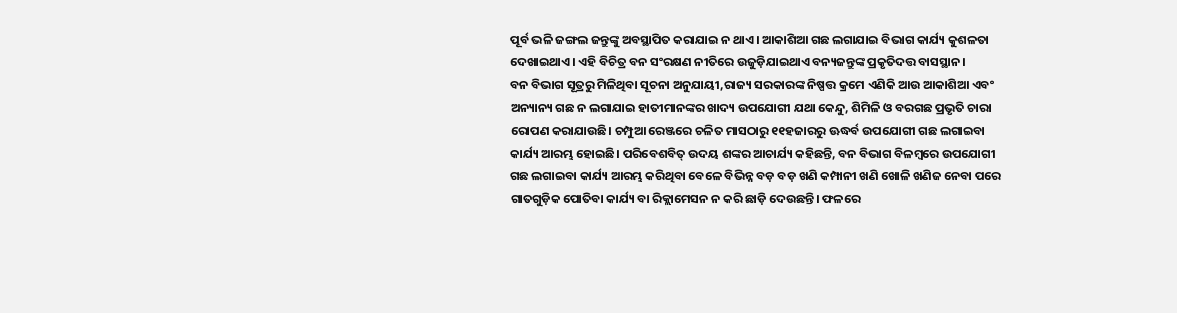ପୂର୍ବ ଭଳି ଜଙ୍ଗଲ ଜନ୍ତୁଙ୍କୁ ଅବସ୍ଥାପିତ କରାଯାଇ ନ ଥାଏ। ଆକାଶିଆ ଗଛ ଲଗାଯାଇ ବିଭାଗ କାର୍ଯ୍ୟ କୁଶଳତା ଦେଖାଇଥାଏ। ଏହି ବିଚିତ୍ର ବନ ସଂରକ୍ଷଣ ନୀତିରେ ଉଜୁଡ଼ିଯାଇଥାଏ ବନ୍ୟଜନ୍ତୁଙ୍କ ପ୍ରକୃତିଦତ୍ତ ବାସସ୍ଥାନ।
ବନ ବିଭାଗ ସୂତ୍ରରୁ ମିଳିଥିବା ସୂଚନା ଅନୁଯାୟୀ,ରାଜ୍ୟ ସରକାରଙ୍କ ନିଷ୍ପତ୍ତ କ୍ରମେ ଏଣିକି ଆଉ ଆକାଶିଆ ଏବଂ ଅନ୍ୟାନ୍ୟ ଗଛ ନ ଲଗାଯାଇ ହାତୀମାନଙ୍କର ଖାଦ୍ୟ ଉପଯୋଗୀ ଯଥା କେନ୍ଦୁ, ଶିମିଳି ଓ ବରଗଛ ପ୍ରଭୃତି ଚାରା ରୋପଣ କରାଯାଉଛି। ଚମ୍ପୁଆ ରେଞ୍ଜରେ ଚଳିତ ମାସଠାରୁ ୧୧ହଜାରରୁ ଊଦ୍ଧର୍ବ ଉପଯୋଗୀ ଗଛ ଲଗାଇବା କାର୍ଯ୍ୟ ଆରମ୍ଭ ହୋଇଛି। ପରିବେଶବିତ୍ ଉଦୟ ଶଙ୍କର ଆଚାର୍ଯ୍ୟ କହିଛନ୍ତି, ବନ ବିଭାଗ ବିଳମ୍ବରେ ଉପଯୋଗୀ ଗଛ ଲଗାଇବା କାର୍ଯ୍ୟ ଆରମ୍ଭ କରିଥିବା ବେଳେ ବିଭିନ୍ନ ବଡ଼ ବଡ଼ ଖଣି କମ୍ପାନୀ ଖଣି ଖୋଳି ଖଣିଜ ନେବା ପରେ ଗାତଗୁଡ଼ିକ ପୋତିବା କାର୍ଯ୍ୟ ବା ରିକ୍ଲାମେସନ ନ କରି ଛାଡ଼ି ଦେଉଛନ୍ତି। ଫଳରେ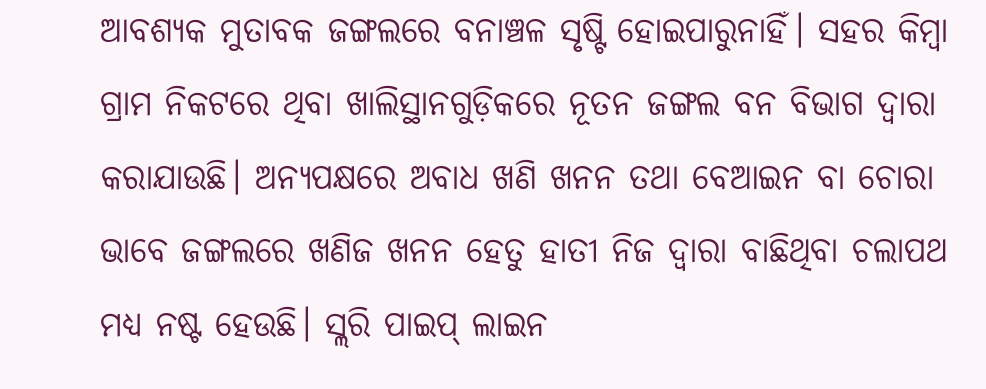ଆବଶ୍ୟକ ମୁତାବକ ଜଙ୍ଗଲରେ ବନାଞ୍ଚଳ ସୃଷ୍ଟି ହୋଇପାରୁନାହିଁ। ସହର କିମ୍ବା ଗ୍ରାମ ନିକଟରେ ଥିବା ଖାଲିସ୍ଥାନଗୁଡ଼ିକରେ ନୂତନ ଜଙ୍ଗଲ ବନ ବିଭାଗ ଦ୍ୱାରା କରାଯାଉଛି। ଅନ୍ୟପକ୍ଷରେ ଅବାଧ ଖଣି ଖନନ ତଥା ବେଆଇନ ବା ଚୋରା ଭାବେ ଜଙ୍ଗଲରେ ଖଣିଜ ଖନନ ହେତୁ ହାତୀ ନିଜ ଦ୍ୱାରା ବାଛିଥିବା ଚଲାପଥ ମଧ୍ୟ ନଷ୍ଟ ହେଉଛି। ସ୍ଲରି ପାଇପ୍ ଲାଇନ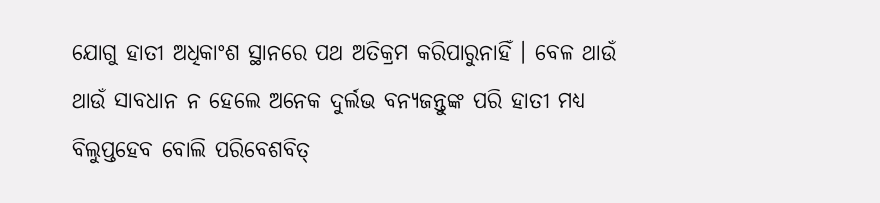ଯୋଗୁ ହାତୀ ଅଧିକାଂଶ ସ୍ଥାନରେ ପଥ ଅତିକ୍ରମ କରିପାରୁନାହିଁ । ବେଳ ଥାଉଁ ଥାଉଁ ସାବଧାନ ନ ହେଲେ ଅନେକ ଦୁର୍ଲଭ ବନ୍ୟଜନ୍ତୁଙ୍କ ପରି ହାତୀ ମଧ୍ୟ ବିଲୁପ୍ତହେବ ବୋଲି ପରିବେଶବିତ୍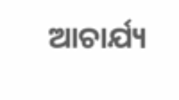ଆଚାର୍ଯ୍ୟ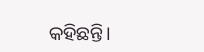କହିଛନ୍ତି।